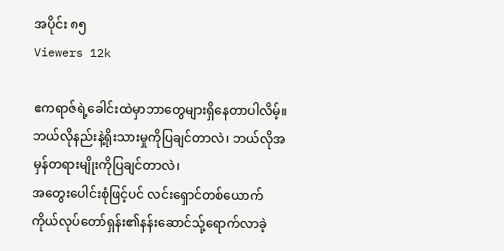အပိုင်း ၈၅
Viewers 12k

ဧကရာဇ်ရဲ့ခေါင်းထဲမှာဘာတွေများရှိနေတာပါလိမ့်။
ဘယ်လိုနည်းနဲ့ရိုးသားမှုကိုပြချင်တာလဲ၊ ဘယ်လိုအမှန်တရားမျိုးကိုပြချင်တာလဲ၊
အတွေးပေါင်းစုံဖြင့်ပင် လင်းရှောင်တစ်ယောက် ကိုယ်လုပ်တော်ရှန်း၏နန်းဆောင်သ်ု့ရောက်လာခဲ့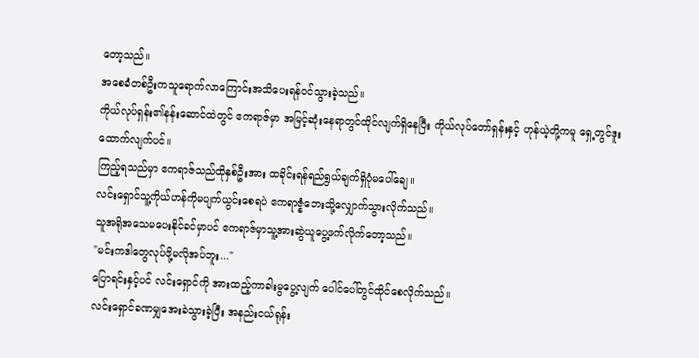တော့သည်။
အစေခံတစ်ဦးကသူရောက်လာကြောင်းအသိပေးရန်၀င်သွားခဲ့သည်။
ကိုယ်လုပ်ရှန်း၏နန်းဆောင်ထဲတွင် ဧကရာဇ်မှာ အမြင့်ဆုံးနေရာတွင်ထိုင်လျက်ရှိနေပြီး ကိုယ်လုပ်တော်ရှန်းနှင့် ဟုန်ယဲ့တို့ကမူ ရှေ့တွင်ဒူးထောက်လျက်ပင်။
ကြည့်ရသည်မှာ ဧကရာဇ်သည်ထိုနှစ်ဦးအား ထခိုင်းရန်ရည်ရွယ်ချက်ရှိပုံမပေါ်ချေ။
လင်းရှောင်သူ့ကိုယ်ဟန်ကိုမပျက်ယွင်းစေရပဲ ဧကရာဇ္နံဘေးသို့လျှောက်သွားလိုက်သည်။
သူအရိုအသေမပေးနိုင်ခင်မှာပင် ဧကရာဇ်မှာသူ့အားဆွဲယူပွေ့ဖက်လိုက်တော့သည်။
"မင်းကဒါတွေလုပ်ဖို့မလိုအပ်ဘူး..."
ပြောရင်းနှင့်ပင် လင်းရှောင်ကို အားထည့်ကာခါးမွပွေ့လျက် ပေါင်ပေါ်တွင်ထိုင်စေလိုက်သည်။
လင်းရှောင်ခဏမျှအေးခဲသွားခဲ့ပြီး အနည်းငယ်ရုန်း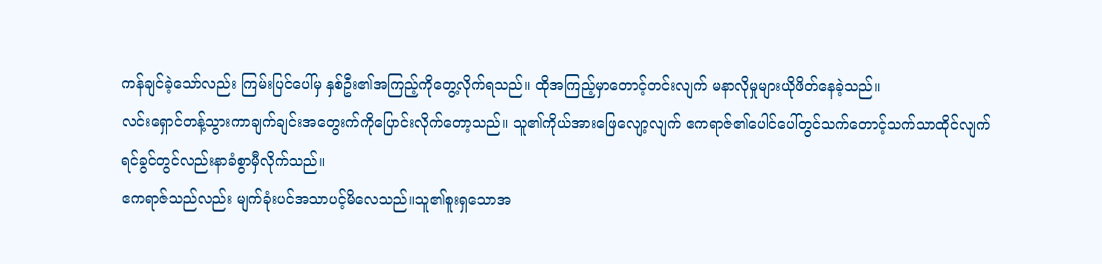ကန်ချင်ခဲ့သော်လည်း ကြမ်းပြင်ပေါ်မှ နှစ်ဦး၏အကြည့်ကိုတွေ့လိုက်ရသည်။ ထိုအကြည့်မှာတောင့်တင်းလျက် မနာလိုမှုများယိုဖိတ်နေခဲ့သည်။
လင်းရှောင်တန့်သွားကာချက်ချင်းအတွေးက်ကိုပြောင်းလိုက်တော့သည်။ သူ၏ကိုယ်အားဖြေလျော့လျက် ဧကရာဇ်၏ပေါင်ပေါ်တွင်သက်တောင့်သက်သာထိုင်လျက် ရင်ခွင်တွင်လည်းနာခံစွာမှီလိုက်သည်။
ဧကရာဇ်သည်လည်း မျက်ခုံးပင်အသာပင့်မိလေသည်။သူ၏စူးရှသောအ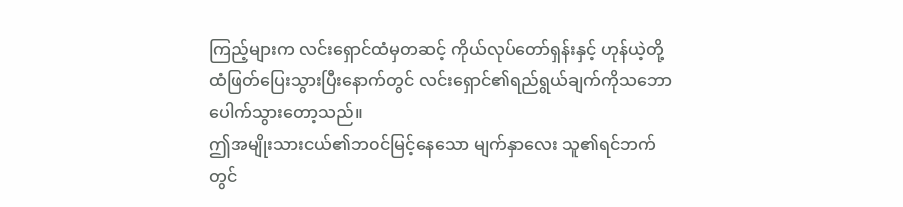ကြည့်များက လင်းရှောင်ထံမှတဆင့် ကိုယ်လုပ်တော်ရှန်းနှင့် ဟုန်ယဲ့တို့ထံဖြတ်ပြေးသွားပြီးနောက်တွင် လင်းရှောင်၏ရည်ရွယ်ချက်ကိုသဘောပေါက်သွားတော့သည်။
ဤအမျိုးသားငယ်၏ဘ၀င်မြင့်နေသော မျက်နှာလေး သူ၏ရင်ဘက်တွင်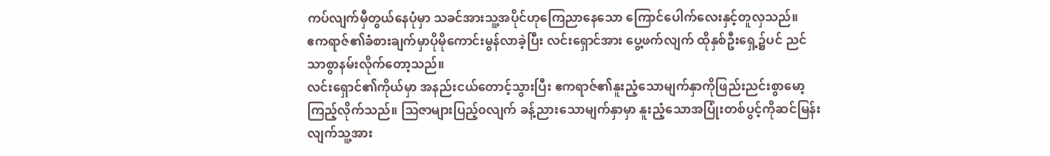ကပ်လျက်မှီတွယ်နေပုံမှာ သခင်အားသူ့အပိုင်ဟုကြေညာနေသော ကြောင်ပေါက်လေးနှင့်တူလှသည်။
ဧကရာဇ်၏ခံစားချက်မှာပိုမိုကောင်းမွန်လာခဲ့ပြီး လင်းရှောင်အား ပွေ့ဖက်လျက် ထိုနှစ်ဦးရှေ့၌ပင် ညင်သာစွာနမ်းလိုက်တော့သည်။
လင်းရှောင်၏ကိုယ်မှာ အနည်းငယ်တောင့်သွားပြီး ဧကရာဇ်၏နူးညံ့သောမျက်နှာကိုဖြည်းညင်းစွာမော့ကြည့်လိုက်သည်။ သြဇာများပြည့်၀လျက် ခန့်ညားသောမျက်နှာမှာ နူးညံ့သောအပြုံးတစ်ပွင့်ကိုဆင်မြန်းလျက်သူ့အား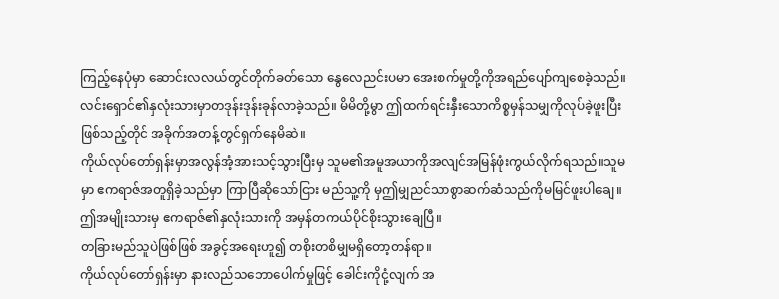ကြည့်နေပုံမှာ ဆောင်းလလယ်တွင်တိုက်ခတ်သော နွေလေညင်းပမာ အေးစက်မှုတို့ကိုအရည်ပျော်ကျစေခဲ့သည်။
လင်းရှောင်၏နှလုံးသားမှာတဒုန်းဒုန်းခုန်လာခဲ့သည်။ မိမိတို့မွာ ဤထက်ရင်းနှီးသောကိစ္စမှန်သမျှကိုလုပ်ခဲ့ဖူးပြီးဖြစ်သည့်တိုင် အခိုက်အတန့်တွင်ရှက်နေမိဆဲ။
ကိုယ်လုပ်တော်ရှန်းမှာအလွန်အံ့အားသင့်သွားပြီးမှ သူမ၏အမူအယာကိုအလျင်အမြန်ဖုံးကွယ်လိုက်ရသည်။သူမမှာ ဧကရာဇ်အတူရှိခဲ့သည်မှာ ကြာပြီဆိုသော်ငြား မည်သူ့ကို မှဤမျှညင်သာစွာဆက်ဆံသည်ကိုမမြင်ဖူးပါချေ။
ဤအမျိုးသားမှ ဧကရာဇ်၏နှလုံးသားကို အမှန်တကယ်ပိုင်စိုးသွားချေပြီ။
တခြားမည်သူပဲဖြစ်ဖြစ် အခွင့်အရေးဟူ၍ တစိုးတစိမျှမရှိတော့တန်ရာ။
ကိုယ်လုပ်တော်ရှန်းမှာ နားလည်သဘောပေါက်မှုဖြင့် ခေါင်းကိုငုံ့လျက် အ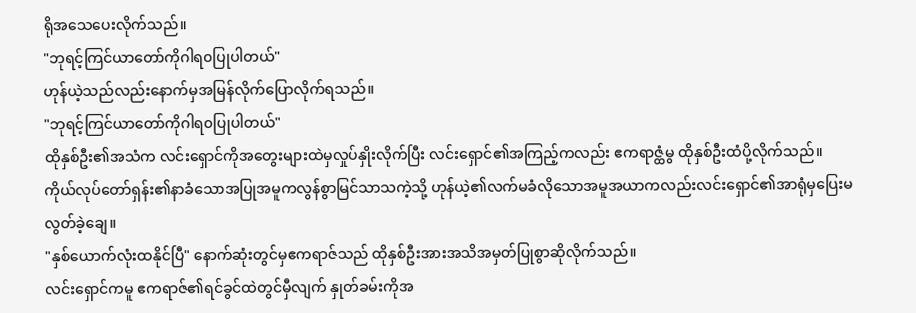ရိုအသေပေးလိုက်သည်။
"ဘုရင့်ကြင်ယာတော်ကိုဂါရ၀ပြုပါတယ်"
ဟုန်ယဲ့သည်လည်းနောက်မှအမြန်လိုက်ပြောလိုက်ရသည်။
"ဘုရင့်ကြင်ယာတော်ကိုဂါရ၀ပြုပါတယ်"
ထိုနှစ်ဦး၏အသံက လင်းရှောင်ကိုအတွေးများထဲမှလှုပ်နှိုးလိုက်ပြီး လင်းရှောင်၏အကြည့်ကလည်း ဧကရာဇ္ထံမွ ထိုနှစ်ဦးထံပို့လိုက်သည်။
ကိုယ်လုပ်တော်ရှန်း၏နာခံသောအပြုအမူကလွန်စွာမြင်သာသကဲ့သို့ ဟုန်ယဲ့၏လက်မခံလိုသောအမူအယာကလည်းလင်းရှောင်၏အာရုံမှပြေးမလွတ်ခဲ့ချေ။
"နှစ်ယောက်လုံးထနိုင်ပြီ" နောက်ဆုံးတွင်မှဧကရာဇ်သည် ထိုနှစ်ဦးအားအသိအမှတ်ပြုစွာဆိုလိုက်သည်။
လင်းရှောင်ကမူ ဧကရာဇ်၏ရင်ခွင်ထဲတွင်မှီလျက် နှုတ်ခမ်းကိုအ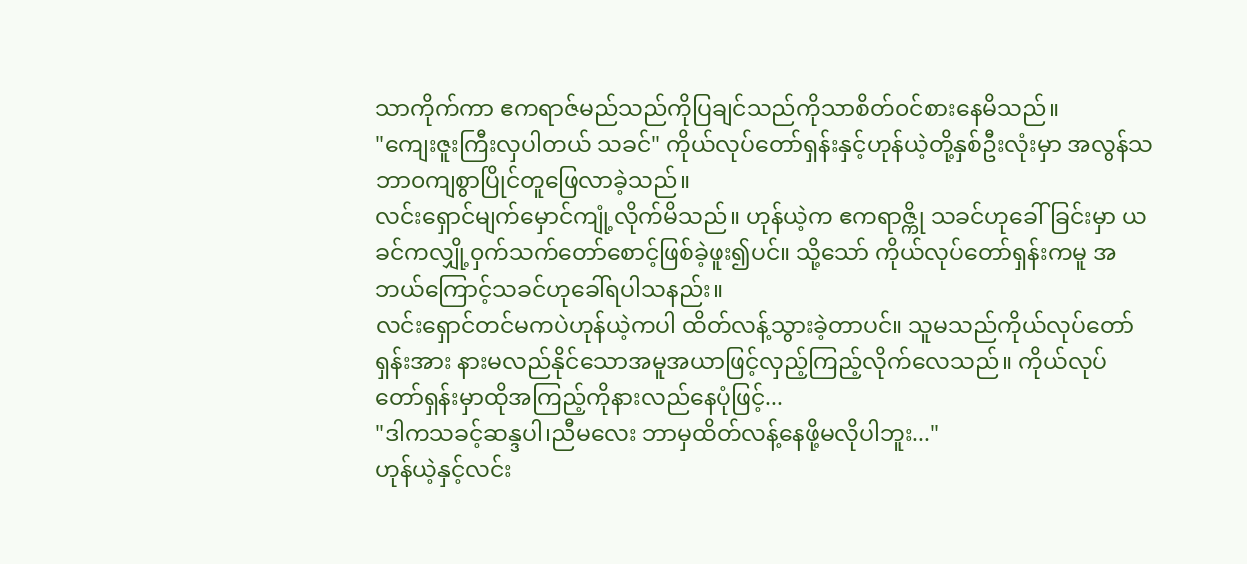သာကိုက်ကာ ဧကရာဇ်မည်သည်ကိုပြချင်သည်ကိုသာစိတ်၀င်စားနေမိသည်။
"ကျေးဇူးကြီးလှပါတယ် သခင်" ကိုယ်လုပ်တော်ရှန်းနှင့်ဟုန်ယဲ့တို့နှစ်ဦးလုံးမှာ အလွန်သဘာ၀ကျစွာပြိုင်တူဖြေလာခဲ့သည်။
လင်းရှောင်မျက်မှောင်ကျုံ့လိုက်မိသည်။ ဟုန်ယဲ့က ဧကရာဇ္ကို သခင်ဟုခေါ်ခြင်းမှာ ယခင်ကလျှို့၀ှက်သက်တော်စောင့်ဖြစ်ခဲ့ဖူး၍ပင်။ သို့သော် ကိုယ်လုပ်တော်ရှန်းကမူ အဘယ်ကြောင့်သခင်ဟုခေါ်ရပါသနည်း။
လင်းရှောင်တင်မကပဲဟုန်ယဲ့ကပါ ထိတ်လန့်သွားခဲ့တာပင်။ သူမသည်ကိုယ်လုပ်တော်ရှန်းအား နားမလည်နိုင်သောအမူအယာဖြင့်လှည့်ကြည့်လိုက်လေသည်။ ကိုယ်လုပ်တော်ရှန်းမှာထိုအကြည့်ကိုနားလည်နေပုံဖြင့်...
"ဒါကသခင့်ဆန္ဒပါ၊ညီမလေး ဘာမှထိတ်လန့်နေဖို့မလိုပါဘူး..."
ဟုန်ယဲ့နှင့်လင်း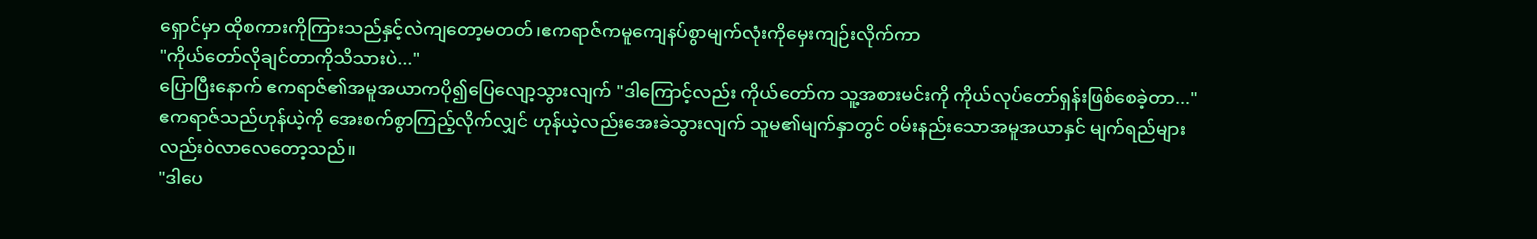ရှောင်မှာ ထိုစကားကိုကြားသည်နှင့်လဲကျတော့မတတ်၊ဧကရာဇ်ကမူကျေနပ်စွာမျက်လုံးကိုမှေးကျဉ်းလိုက်ကာ
"ကိုယ်တော်လိုချင်တာကိုသိသားပဲ..."
ပြောပြီးနောက် ဧကရာဇ်၏အမူအယာကပို၍ပြေလျော့သွားလျက် "ဒါကြောင့်လည်း ကိုယ်တော်က သူ့အစားမင်းကို ကိုယ်လုပ်တော်ရှန်းဖြစ်စေခဲ့တာ..."
ဧကရာဇ်သည်ဟုန်ယဲ့ကို အေးစက်စွာကြည့်လိုက်လျှင် ဟုန်ယဲ့လည်းအေးခဲသွားလျက် သူမ၏မျက်နှာတွင် ၀မ်းနည်းသောအမူအယာနှင် မျက်ရည်များလည်း၀ဲလာလေတော့သည်။
"ဒါပေ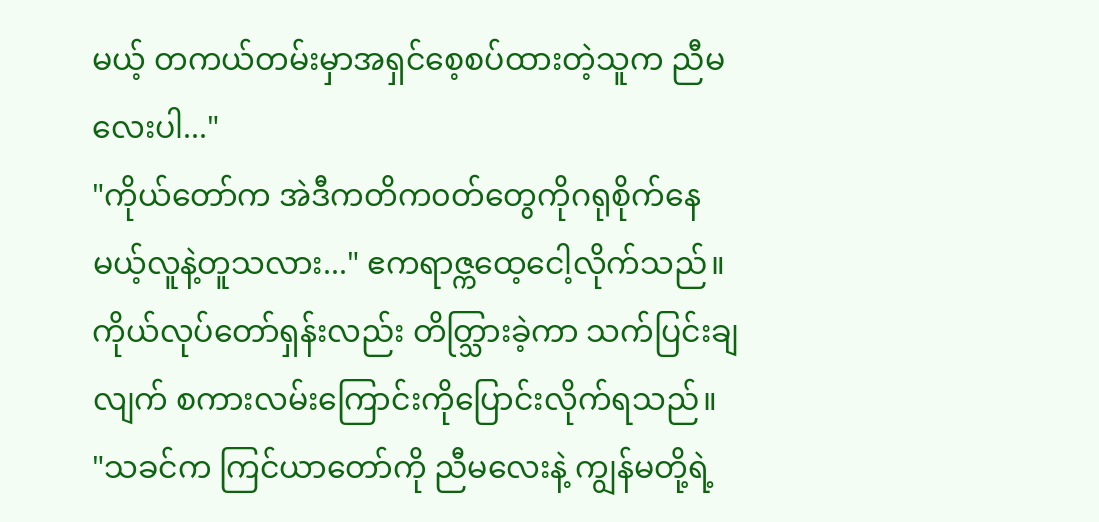မယ့် တကယ်တမ်းမှာအရှင်စေ့စပ်ထားတဲ့သူက ညီမလေးပါ..."
"ကိုယ်တော်က အဲဒီကတိက၀တ်တွေကိုဂရုစိုက်နေမယ့်လူနဲ့တူသလား..." ဧကရာဇ္ကထေ့ငေါ့လိုက်သည်။
ကိုယ်လုပ်တော်ရှန်းလည်း တိတ္သြားခဲ့ကာ သက်ပြင်းချလျက် စကားလမ်းကြောင်းကိုပြောင်းလိုက်ရသည်။
"သခင်က ကြင်ယာတော်ကို ညီမလေးနဲ့ ကျွန်မတို့ရဲ့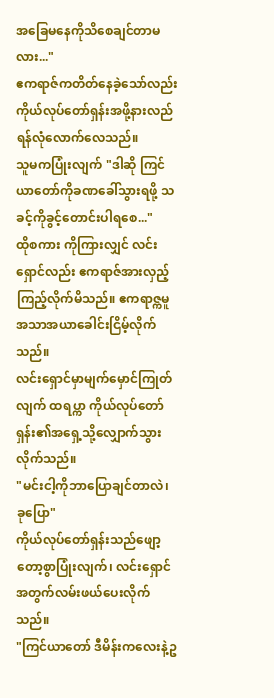အခြေမနေကိုသိစေချင်တာမလား..."
ဧကရာဇ်ကတိတ်နေခဲ့သော်လည်း ကိုယ်လုပ်တော်ရှန်းအဖို့နားလည်ရန်လုံလောက်လေသည်။
သူမကပြုံးလျက် "ဒါဆို ကြင်ယာတော်ကိုခဏခေါ်သွားရဖို့ သခင့်ကိုခွင့်တောင်းပါရစေ..."
ထိုစကား ကိုကြားလျှင် လင်းရှောင်လည်း ဧကရာဇ်အားလှည့်ကြည့်လိုက်မိသည်။ ဧကရာဇ္ကမူအသာအယာခေါင်းငြိမ့်လိုက်သည်။
လင်းရှောင်မှာမျက်မှောင်ကြုတ်လျက် ထရပ္ကာ ကိုယ်လုပ်တော်ရှန်း၏အရှေ့သို့လျှောက်သွားလိုက်သည်။
"မင်းငါ့ကိုဘာပြောချင်တာလဲ၊ ခုပြော"
ကိုယ်လုပ်တော်ရှန်းသည်ဖျော့တော့စွာပြုံးလျက်၊ လင်းရှောင်အတွက်လမ်းဖယ်ပေးလိုက်သည်။
"ကြင်ယာတော် ဒီမိန်းကလေးနဲ့ဥ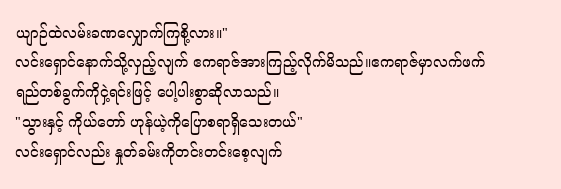ယျာဉ်ထဲလမ်းခဏလျှောက်ကြစို့လား။"
လင်းရှောင်နောက်သို့လှည့်လျက် ဧကရာဇ်အားကြည့်လိုက်မိသည်။ဧကရာဇ်မှာလက်ဖက်ရည်တစ်ခွက်ကိုငှဲ့ရင်းဖြင့် ပေါ့ပါးစွာဆိုလာသည်။
"သွားနှင့် ကိုယ်တော် ဟုန်ယဲ့ကိုပြောစရာရှိသေးတယ်"
လင်းရှောင်လည်း နှုတ်ခမ်းကိုတင်းတင်းစေ့လျက်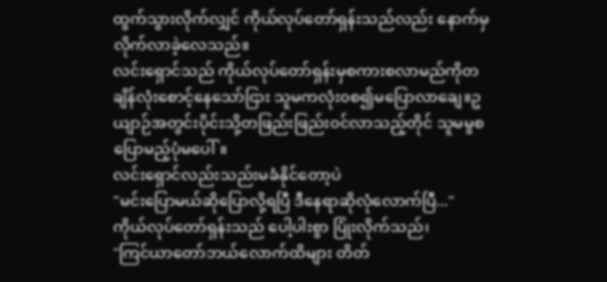ထွက်သွားလိုက်လျှင် ကိုယ်လုပ်တော်ရှန်းသည်လည်း နောက်မှလိုက်လာခဲ့လေသည်။
လင်းရှောင်သည် ကိုယ်လုပ်တော်ရှန်းမှစကားစလာမည်ကိုတချိန်လုံးစောင့်နေသော်ငြား သူမကလုံး၀စ၍မပြောလာချေ။ဥယျာဉ်အတွင်းပိုင်းသို့တဖြည်းဖြည်း၀င်လာသည့်တိုင် သူမမွစပြောမည့်ပုံမပေါ်။
လင်းရှောင်လည်းသည်းမခံနိုင်တော့ပဲ
"မင်းပြောမယ်ဆိုပြောလို့ရပြီ ဒီနေရာဆိုလုံလောက်ပြီ..."
ကိုယ်လုပ်တော်ရှန်းသည် ပေါ့ပါးစွာ ပြုံးလိုက်သည်၊
"ကြင်ယာတော်ဘယ်လောက်ထိများ တိတ်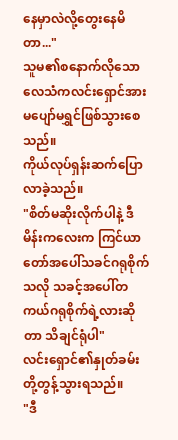နေမှာလဲလို့တွေးနေမိတာ..."
သူမ၏စနောက်လိုသောလေသံကလင်းရှောင်အား မပျော်မရွှင်ဖြစ်သွားစေသည်။
ကိုယ်လုပ်ရှန်းဆက်ပြောလာခဲ့သည်။
"စိတ်မဆိုးလိုက်ပါနဲ့ ဒီမိန်းကလေးက ကြင်ယာတော်အပေါ်သခင်ဂရုစိုက်သလို သခင့်အပေါ်တကယ်ဂရုစိုက်ရဲ့လားဆိုတာ သိချင်ရုံပါ"
လင်းရှောင်၏နှုတ်ခမ်းတို့တွန့်သွားရသည်။
"ဒီ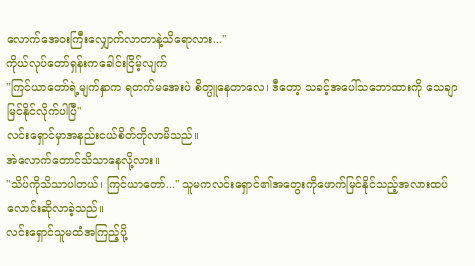လောက်အေ၀းကြီးလျှောက်လာတာနဲ့သိရောလား..."
ကိုယ်လုပ်တော်ရှန်းကခေါင်းငြိမ့်လျက်
"ကြင်ယာတော်ရဲ့မျက်နှာက ရတက်မအေးပဲ စိတ္ပူနေတာလေ၊ ဒီတော့ သခင့်အပေါ်သဘောထားကို သေချာမြင်နိုင်လိုက်ပါပြီ"
လင်းရှောင်မှာအနည်းငယ်စိတ်တိုလာမိသည်။
အဲလောက်တောင်သိသာနေလို့လား။
"သိပ်ကိုသိသာပါတယ်၊ ကြင်ယာတော်..." သူမကလင်းရှောင်၏အတွေးကိုဖောက်မြင်နိုင်သည့်အလားထပ်လောင်းဆိုလာခဲ့သည်။
လင်းရှောင်သူမထံအကြည့်ပို့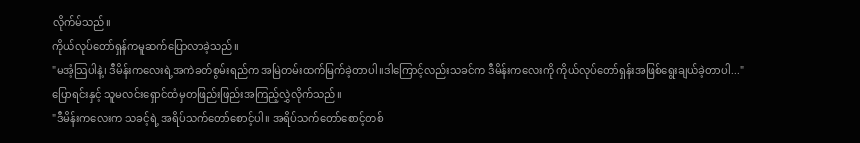လိုက်မ်သည်။
ကိုယ်လုပ်တော်ရှန်ကမူဆက်ပြောလာခဲ့သည်။
"မအံ့သြပါနဲ့၊ ဒီမိန်းကလေးရဲ့အကဲခတ်စွမ်းရည်က အမြဲတမ်းထက်မြက်ခဲ့တာပါ။ဒါကြောင့်လည်းသခင်က ဒီမိန်းကလေးကို ကိုယ်လုပ်တော်ရှန်းအဖြစ်ရွေးချယ်ခဲ့တာပါ..."
ပြောရင်းနှင့် သူမလင်းရှောင်ထံမှတဖြည်းဖြည်းအကြည့်လွှဲလိုက်သည်။
"ဒီမိန်းကလေးက သခင့်ရဲ့ အရိပ်သက်တော်စောင့်ပါ။ အရိပ်သက်တော်စောင့်တစ်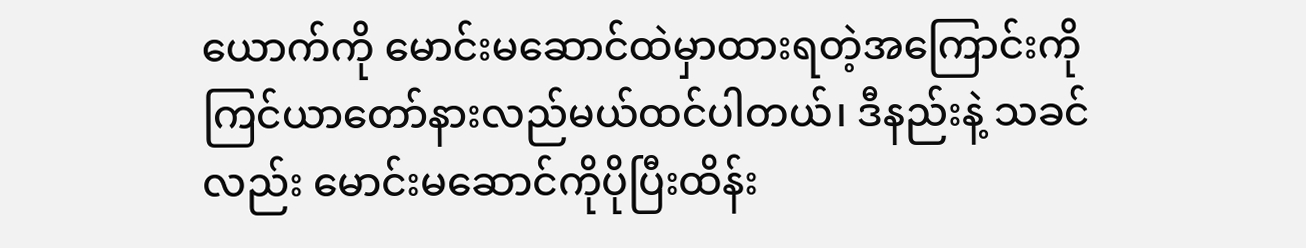ယောက်ကို မောင်းမဆောင်ထဲမှာထားရတဲ့အကြောင်းကို ကြင်ယာတော်နားလည်မယ်ထင်ပါတယ်၊ ဒီနည်းနဲ့ သခင်လည်း မောင်းမဆောင်ကိုပိုပြီးထိန်း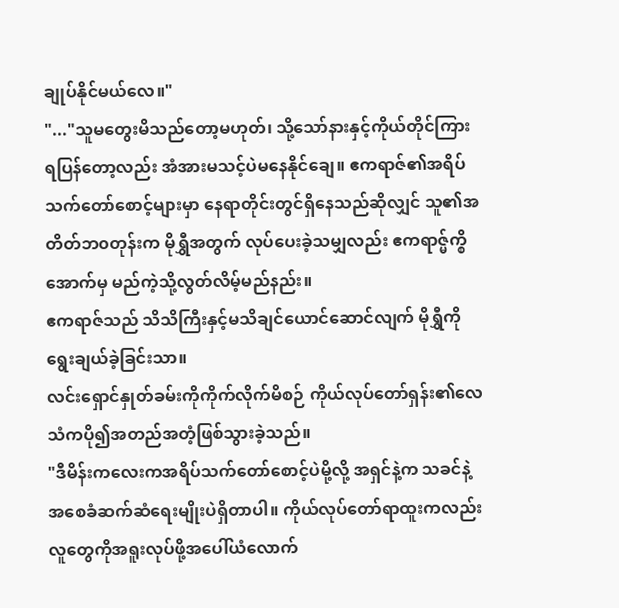ချုပ်နိုင်မယ်လေ။"
"..."သူမတွေးမိသည်တော့မဟုတ်၊ သို့သော်နားနှင့်ကိုယ်တိုင်ကြားရပြန်တော့လည်း အံအားမသင့်ပဲမနေနိုင်ချေ။ ဧကရာဇ်၏အရိပ်သက်တော်စောင့်များမှာ နေရာတိုင်းတွင်ရှိနေသည်ဆိုလျှင် သူ၏အတိတ်ဘ၀တုန်းက မိုရွှီအတွက် လုပ်ပေးခဲ့သမျှလည်း ဧကရာဇ္မ်က္စိအောက်မှ မည်ကဲ့သို့လွတ်လိမ့်မည်နည်း။
ဧကရာဇ်သည် သိသိကြီးနှင့်မသိချင်ယောင်ဆောင်လျက် မိုရွှီကိုရွေးချယ်ခဲ့ခြင်းသာ။
လင်းရှောင်နှုတ်ခမ်းကိုကိုက်လိုက်မိစဉ် ကိုယ်လုပ်တော်ရှန်း၏လေသံကပို၍အတည်အတံ့ဖြစ်သွားခဲ့သည်။
"ဒီမိန်းကလေးကအရိပ်သက်တော်စောင့်ပဲမို့လို့ အရှင်နဲ့က သခင်နဲ့အစေခံဆက်ဆံရေးမျိုးပဲရှိတာပါ။ ကိုယ်လုပ်တော်ရာထူးကလည်း လူတွေကိုအရူးလုပ်ဖို့အပေါ်ယံလောက်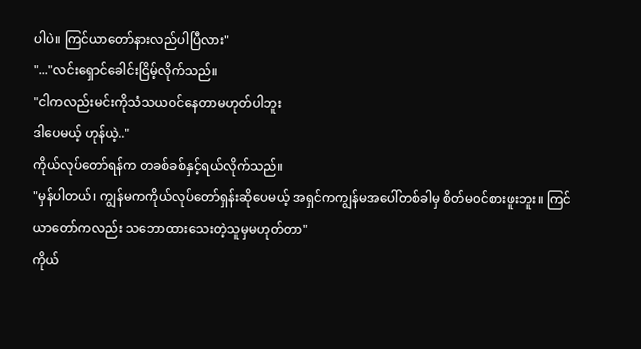ပါပဲ။ ကြင်ယာတော်နားလည်ပါပြီလား"
"..."လင်းရှောင်ခေါင်းငြိမ့်လိုက်သည်။
"ငါကလည်းမင်းကိုသံသယ၀င်နေတာမဟုတ်ပါဘူး
ဒါပေမယ့် ဟုန်ယဲ့.."
ကိုယ်လုပ်တော်ရန်က တခစ်ခစ်နှင့်ရယ်လိုက်သည်။
"မှန်ပါတယ်၊ ကျွန်မကကိုယ်လုပ်တော်ရှန်းဆိုပေမယ့် အရှင်ကကျွန်မအပေါ်တစ်ခါမှ စိတ်မ၀င်စားဖူးဘူး။ ကြင်ယာတော်ကလည်း သဘောထားသေးတဲ့သူမှမဟုတ်တာ"
ကိုယ်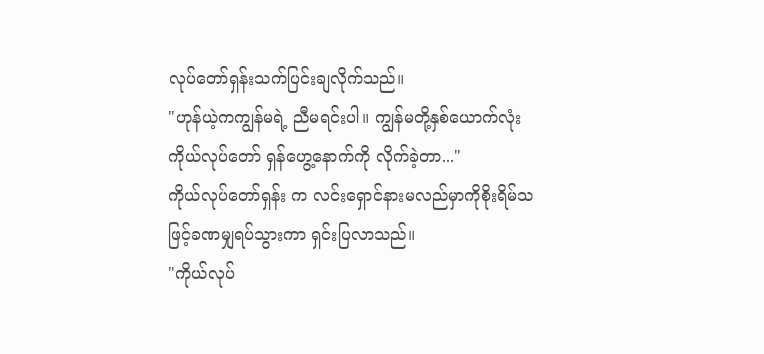လုပ်တော်ရှန်းသက်ပြင်းချလိုက်သည်။
"ဟုန်ယဲ့ကကျွန်မရဲ့ ညီမရင်းပါ။ ကျွန်မတို့နှစ်ယောက်လုံး ကိုယ်လုပ်တော် ရှန်ဟွေ့နောက်ကို လိုက်ခဲ့တာ..."
ကိုယ်လုပ်တော်ရှန်း က လင်းရှောင်နားမလည်မှာကိုစိုးရိမ်သဖြင့်ခဏမျှရပ်သွားကာ ရှင်းပြလာသည်။
"ကိုယ်လုပ်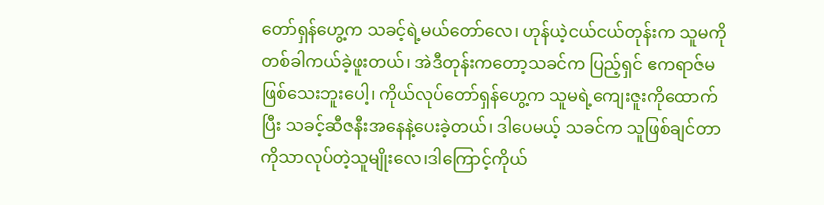တော်ရှန်ဟွေ့က သခင့်ရဲ့မယ်တော်လေ၊ ဟုန်ယဲ့ငယ်ငယ်တုန်းက သူမကိုတစ်ခါကယ်ခဲ့ဖူးတယ်၊ အဲဒီတုန်းကတော့သခင်က ပြည့်ရှင် ဧကရာဇ်မဖြစ်သေးဘူးပေါ့၊ ကိုယ်လုပ်တော်ရှန်ဟွေ့က သူမရဲ့ကျေးဇူးကိုထောက်ပြီး သခင့်ဆီဇနီးအနေနဲ့ပေးခဲ့တယ်၊ ဒါပေမယ့် သခင်က သူဖြစ်ချင်တာကိုသာလုပ်တဲ့သူမျိုးလေ၊ဒါကြောင့်ကိုယ်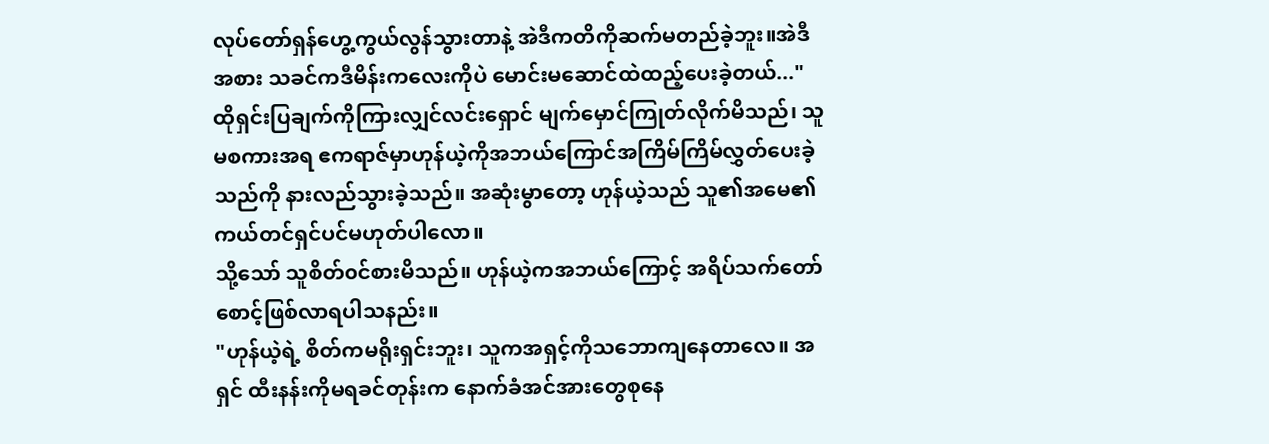လုပ်တော်ရှန်ဟွေ့ကွယ်လွန်သွားတာနဲ့ အဲဒီကတိကိုဆက်မတည်ခဲ့ဘူး။အဲဒီအစား သခင်ကဒီမိန်းကလေးကိုပဲ မောင်းမဆောင်ထဲထည့်ပေးခဲ့တယ်..."
ထိုရှင်းပြချက်ကိုကြားလျှင်လင်းရှောင် မျက်မှောင်ကြုတ်လိုက်မိသည်၊ သူမစကားအရ ဧကရာဇ်မှာဟုန်ယဲ့ကိုအဘယ်ကြောင်အကြိမ်ကြိမ်လွှတ်ပေးခဲ့သည်ကို နားလည်သွားခဲ့သည်။ အဆုံးမွာတော့ ဟုန်ယဲ့သည် သူ၏အမေ၏ကယ်တင်ရှင်ပင်မဟုတ်ပါလော။
သို့သော် သူစိတ်၀င်စားမိသည်။ ဟုန်ယဲ့ကအဘယ်ကြောင့် အရိပ်သက်တော်စောင့်ဖြစ်လာရပါသနည်း။
"ဟုန်ယဲ့ရဲ့ စိတ်ကမရိုးရှင်းဘူး၊ သူကအရှင့်ကိုသဘောကျနေတာလေ။ အရှင် ထီးနန်းကိုမရခင်တုန်းက နောက်ခံအင်အားတွေစုနေ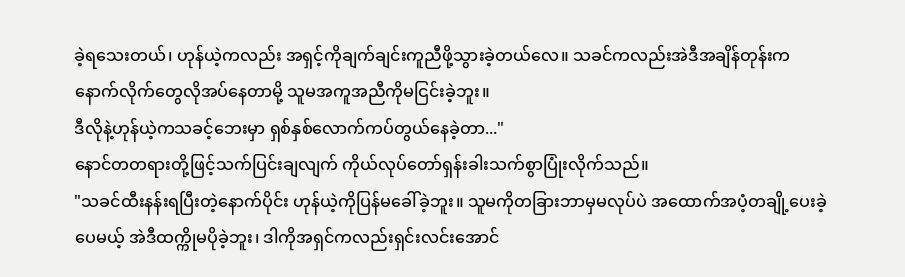ခဲ့ရသေးတယ်၊ ဟုန်ယဲ့ကလည်း အရှင့်ကိုချက်ချင်းကူညီဖို့သွားခဲ့တယ်လေ။ သခင်ကလည်းအဲဒီအချိန်တုန်းက နောက်လိုက်တွေလိုအပ်နေတာမို့ သူမအကူအညီကိုမငြင်းခဲ့ဘူး။
ဒီလိုနဲ့ဟုန်ယဲ့ကသခင့်ဘေးမှာ ရှစ်နှစ်လောက်ကပ်တွယ်နေခဲ့တာ..."
နောင်တတရားတို့ဖြင့်သက်ပြင်းချလျက် ကိုယ်လုပ်တော်ရှန်းခါးသက်စွာပြုံးလိုက်သည်။
"သခင်ထီးနန်းရပြီးတဲ့နောက်ပိုင်း ဟုန်ယဲ့ကိုပြန်မခေါ်ခဲ့ဘူး။ သူမကိုတခြားဘာမှမလုပ်ပဲ အထောက်အပံ့တချို့ပေးခဲ့ပေမယ့် အဲဒီထက္ကိုမပိုခဲ့ဘူး၊ ဒါကိုအရှင်ကလည်းရှင်းလင်းအောင်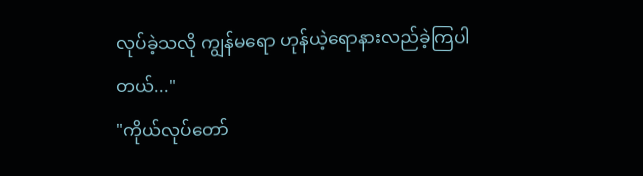လုပ်ခဲ့သလို ကျွန်မရော ဟုန်ယဲ့ရောနားလည်ခဲ့ကြပါတယ်..."
"ကိုယ်လုပ်တော်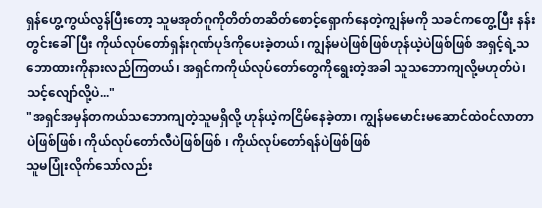ရှန်ဟွေ့ကွယ်လွန်ပြီးတော့ သူမအုတ်ဂူကိုတိတ်တဆိတ်စောင့်ရှောက်နေတဲ့ကျွန်မကို သခင်ကတွေ့ပြီး နန်းတွင်းခေါ်ပြီး ကိုယ်လုပ်တော်ရှန်းဂုဏ်ပုဒ်ကိုပေးခဲ့တယ်၊ ကျွန်မပဲဖြစ်ဖြစ်ဟုန်ယဲ့ပဲဖြစ်ဖြစ် အရှင့်ရဲ့သဘောထားကိုနားလည်ကြတယ်၊ အရှင်ကကိုယ်လုပ်တော်တွေကိုရွေးတဲ့အခါ သူသဘောကျလို့မဟုတ်ပဲ၊ သင့်လျော်လို့ပဲ..."
"အရှင်အမှန်တကယ်သဘောကျတဲ့သူမရှိလို့ ဟုန်ယဲ့ကငြိမ်နေခဲ့တာ၊ ကျွန်မမောင်းမဆောင်ထဲ၀င်လာတာပဲဖြစ်ဖြစ်၊ ကိုယ်လုပ်တော်လီပဲဖြစ်ဖြစ် ၊ ကိုယ်လုပ်တော်ရန်ပဲဖြစ်ဖြစ်
သူမပြုံးလိုက်သော်လည်း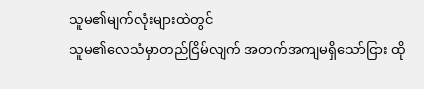သူမ၏မျက်လုံးများထဲတွင်
သူမ၏လေသံမှာတည်ငြိမ်လျက် အတက်အကျမရှိသော်ငြား ထို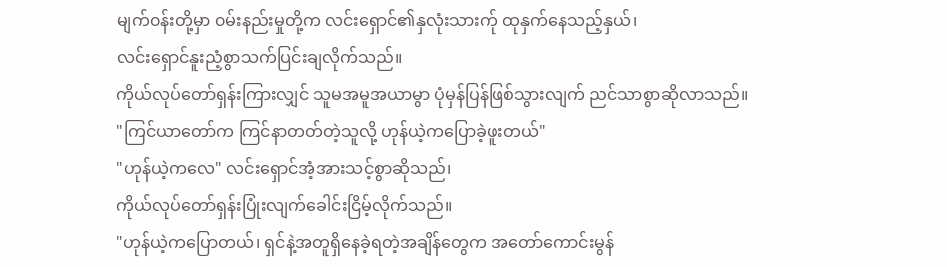မျက်၀န်းတို့မှာ ၀မ်းနည်းမှုတို့က လင်းရှောင်၏နှလုံးသားက်ု ထုနှက်နေသည့်နှယ်၊
လင်းရှောင်နူးညံ့စွာသက်ပြင်းချလိုက်သည်။
ကိုယ်လုပ်တော်ရှန်းကြားလျှင် သူမအမူအယာမွာ ပုံမှန်ပြန်ဖြစ်သွားလျက် ညင်သာစွာဆိုလာသည်။
"ကြင်ယာတော်က ကြင်နာတတ်တဲ့သူလို့ ဟုန်ယဲ့ကပြောခဲ့ဖူးတယ်"
"ဟုန်ယဲ့ကလေ" လင်းရှောင်အံ့အားသင့်စွာဆိုသည်၊
ကိုယ်လုပ်တော်ရှန်းပြုံးလျက်ခေါင်းငြိမ့်လိုက်သည်။
"ဟုန်ယဲ့ကပြောတယ်၊ ရှင်နဲ့အတူရှိနေခဲ့ရတဲ့အချိန်တွေက အတော်ကောင်းမွန်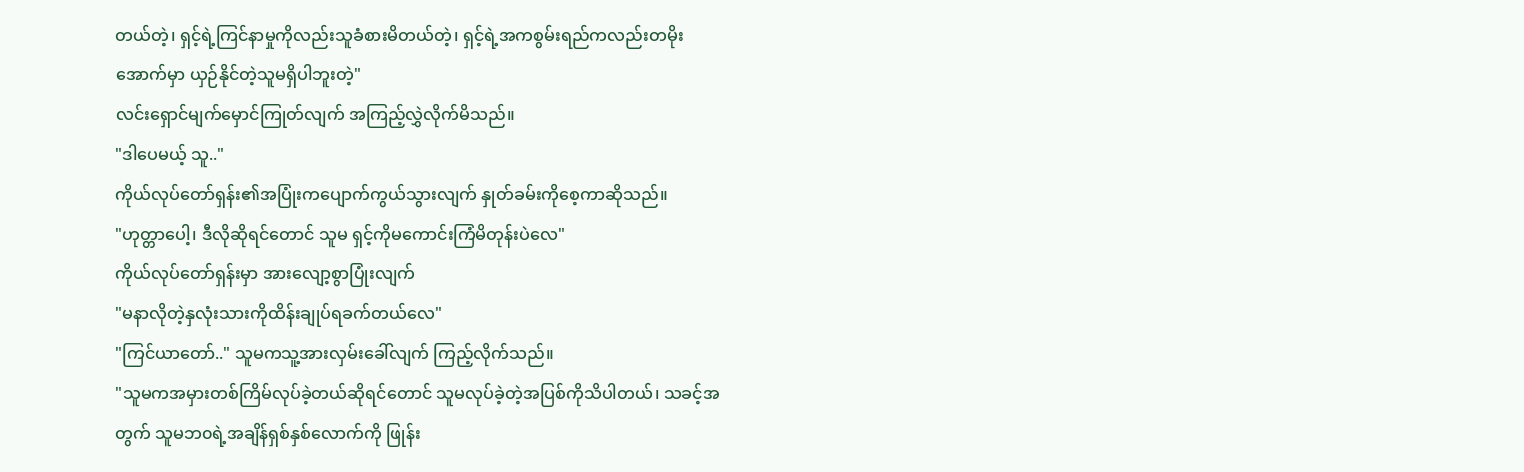တယ်တဲ့၊ ရှင့်ရဲ့ကြင်နာမှုကိုလည်းသူခံစားမိတယ်တဲ့၊ ရှင့်ရဲ့အကစွမ်းရည်ကလည်းတမိုးအောက်မှာ ယှဉ်နိုင်တဲ့သူမရှိပါဘူးတဲ့"
လင်းရှောင်မျက်မှောင်ကြုတ်လျက် အကြည့်လွှဲလိုက်မိသည်။
"ဒါပေမယ့် သူ.."
ကိုယ်လုပ်တော်ရှန်း၏အပြုံးကပျောက်ကွယ်သွားလျက် နှုတ်ခမ်းကိုစေ့ကာဆိုသည်။
"ဟုတ္တာပေါ့၊ ဒီလိုဆိုရင်တောင် သူမ ရှင့်ကိုမကောင်းကြံမိတုန်းပဲလေ"
ကိုယ်လုပ်တော်ရှန်းမှာ အားလျော့စွာပြုံးလျက်
"မနာလိုတဲ့နှလုံးသားကိုထိန်းချုပ်ရခက်တယ်လေ"
"ကြင်ယာတော်.." သူမကသူ့အားလှမ်းခေါ်လျက် ကြည့်လိုက်သည်။
"သူမကအမှားတစ်ကြိမ်လုပ်ခဲ့တယ်ဆိုရင်တောင် သူမလုပ်ခဲ့တဲ့အပြစ်ကိုသိပါတယ်၊ သခင့်အတွက် သူမဘ၀ရဲ့အချိန်ရှစ်နှစ်လောက်ကို ဖြုန်း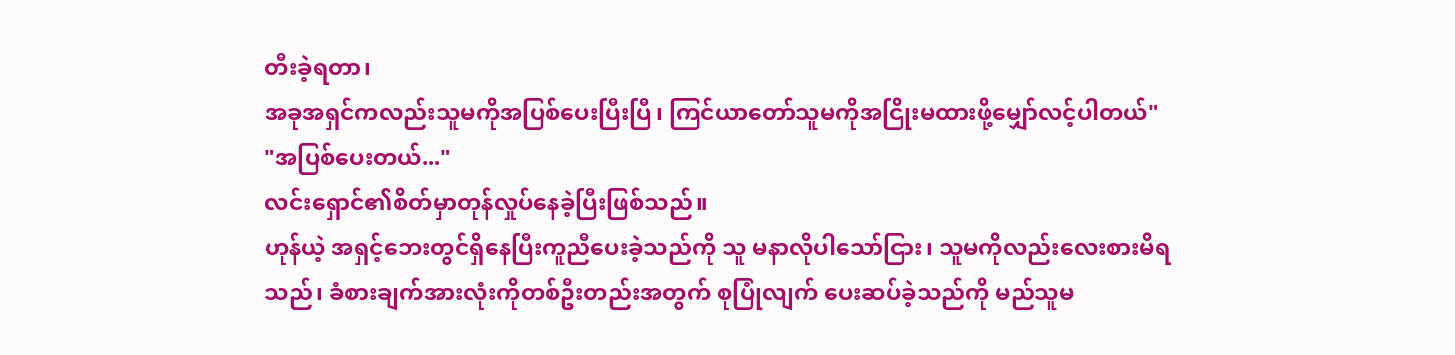တီးခဲ့ရတာ၊
အခုအရှင်ကလည်းသူမကိုအပြစ်ပေးပြီးပြီ၊ ကြင်ယာတော်သူမကိုအငြိုးမထားဖို့မျှော်လင့်ပါတယ်"
"အပြစ်ပေးတယ်..."
လင်းရှောင်၏စိတ်မှာတုန်လှုပ်နေခဲ့ပြီးဖြစ်သည်။
ဟုန်ယဲ့ အရှင့်ဘေးတွင်ရှိနေပြီးကူညီပေးခဲ့သည်ကို သူ မနာလိုပါသော်ငြား၊ သူမကိုလည်းလေးစားမိရသည်၊ ခံစားချက်အားလုံးကိုတစ်ဦးတည်းအတွက် စုပြုံလျက် ပေးဆပ်ခဲ့သည်ကို မည်သူမ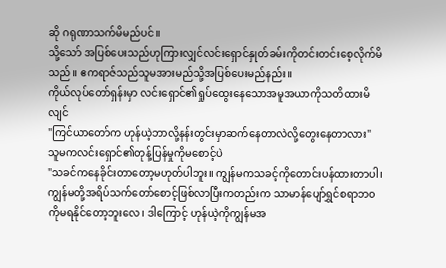ဆို ဂရုဏာသက်မိမည်ပင်။
သို့သော် အပြစ်ပေးသည်ဟုကြားလျှင်လင်းရှောင်နှုတ်ခမ်းကိုတင်းတင်းစေ့လိုက်မိသည်။ ဧကရာဇ်သည်သူမအားမည်သို့အပြစ်ပေးမည်နည်း။
ကိုယ်လုပ်တော်ရှန်းမှာ လင်းရှောင်၏ရှုပ်ထွေးနေသောအမူအယာကိုသတိထားမိလျင်
"ကြင်ယာတော်က ဟုန်ယဲ့ဘာလို့နန်းတွင်းမှာဆက်နေတာလဲလို့တွေးနေတာလား"
သူမကလင်းရှောင်၏တုန့်ပြန်မှုကိုမစောင့်ပဲ
"သခင်ကနေခိုင်းတာတော့မဟုတ်ပါဘူး။ ကျွန်မကသခင့်ကိုတောင်းပန်ထားတာပါ၊ ကျွန်မတို့အရိပ်သက်တော်စောင့်ဖြစ်လာပြီးကတည်းက သာမာန်ပျော်ရွှင်စရာဘ၀ကိုမရနိုင်တော့ဘူးလေ၊ ဒါကြောင့် ဟုန်ယဲ့ကိုကျွန်မအ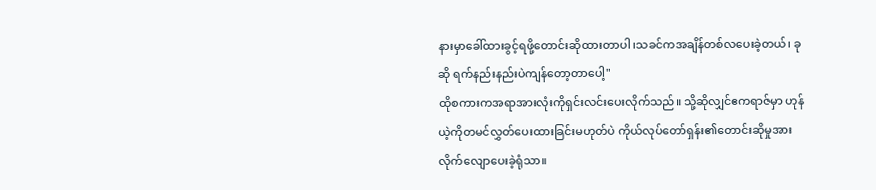နားမှာခေါ်ထားခွင့်ရဖို့တောင်းဆိုထားတာပါ၊သခင်ကအချိန်တစ်လပေးခဲ့တယ်၊ ခုဆို ရက်နည်းနည်းပဲကျန်တော့တာပေါ့"
ထိုစကားကအရာအားလုံးကိုရှင်းလင်းပေးလိုက်သည်။ သို့ဆိုလျှင်ဧကရာဇ်မှာ ဟုန်ယဲ့ကိုတမင်လွှတ်ပေးထားခြင်းမဟုတ်ပဲ ကိုယ်လုပ်တော်ရှန်း၏တောင်းဆိုမှုအား လိုက်လျောပေးခဲ့ရုံသာ။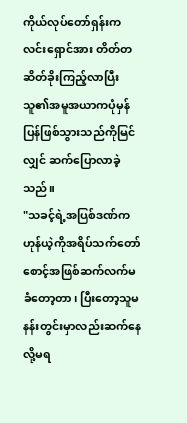ကိုယ်လုပ်တော်ရှန်းက လင်းရှောင်အား တိတ်တဆိတ်ခိုးကြည့်လာပြီး သူ၏အမူအယာကပုံမှန်ပြန်ဖြစ်သွားသည်ကိုမြင်လျှင် ဆက်ပြောလာခဲ့သည်။
"သခင့်ရဲ့အပြစ်ဒဏ်က ဟုန်ယဲ့ကိုအရိပ်သက်တော်စောင့်အဖြစ်ဆက်လက်မခံတော့တာ၊ ပြီးတော့သူမနန်းတွင်းမှာလည်းဆက်နေလို့မရ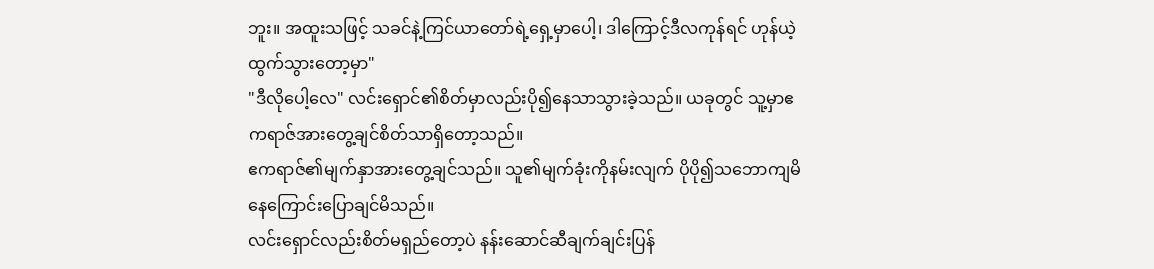ဘူး။ အထူးသဖြင့် သခင်နဲ့ကြင်ယာတော်ရဲ့ရှေ့မှာပေါ့၊ ဒါကြောင့်ဒီလကုန်ရင် ဟုန်ယဲ့ထွက်သွားတော့မှာ"
"ဒီလိုပေါ့လေ" လင်းရှောင်၏စိတ်မှာလည်းပို၍နေသာသွားခဲ့သည်။ ယခုတွင် သူ့မှာဧကရာဇ်အားတွေ့ချင်စိတ်သာရှိတော့သည်။
ဧကရာဇ်၏မျက်နှာအားတွေ့ချင်သည်။ သူ၏မျက်ခုံးကိုနမ်းလျက် ပိုပို၍သဘောကျမိနေကြောင်းပြောချင်မိသည်။
လင်းရှောင်လည်းစိတ်မရှည်တော့ပဲ နန်းဆောင်ဆီချက်ချင်းပြန်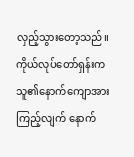လှည့်သွားတော့သည်။
ကိုယ်လုပ်တော်ရှန်းက သူ၏နောက်ကျောအားကြည့်လျက် နောက်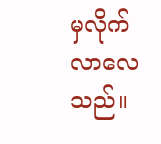မှလိုက်လာလေသည်။